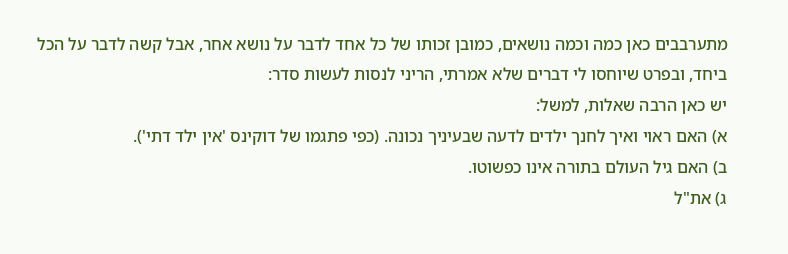מתערבבים כאן כמה וכמה נושאים, כמובן זכותו של כל אחד לדבר על נושא אחר, אבל קשה לדבר על הכל ביחד, ובפרט שיוחסו לי דברים שלא אמרתי, הריני לנסות לעשות סדר:
יש כאן הרבה שאלות, למשל:
א) האם ראוי ואיך לחנך ילדים לדעה שבעיניך נכונה. (כפי פתגמו של דוקינס 'אין ילד דתי').
ב) האם גיל העולם בתורה אינו כפשוטו.
ג) את"ל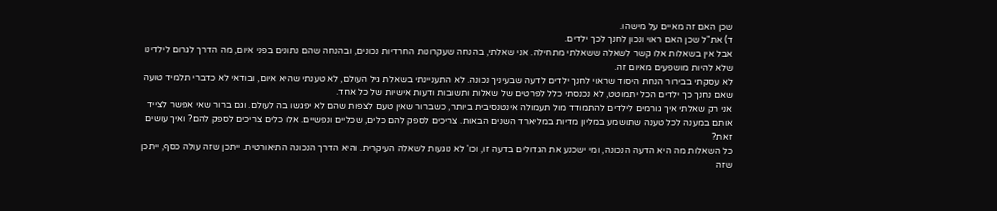שכן האם זה מאיים על מישהו.
ד) את"ל שכן האם ראוי ונכון לחנך לכך ילדים.
אבל אין בשאלות אלו קשר לשאלה ששאלתי מתחילה. אני שאלתי, בהנחה שעקרונות החרדיות נכונים, ובהנחה שהם נתונים בפני איום, מה הדרך לגרום לילדינו שלא להיות מושפעים מאיום זה.
לא עסקתי בבירור הנחת היסוד שראוי לחנך ילדים לדעה שבעיניך נכונה. לא התעניינתי בשאלת גיל העולם, לא טענתי שהיא איום, ובודאי לא כדברי תלמיד טועה שאם נחנך כך ילדים הכל יתמוטט, לא נכנסתי כלל לפרטים של שאלות ותשובות ודעות אישיות של כל אחד.
אני רק שאלתי איך גורמים לילדים להתמודד מול תעמולה אינטנסיבית ביותר, כשברור שאין טעם לצפות שהם לא יפגשו בה לעולם. וגם ברור שאי אפשר לצייד אותם במענה לכל טענה שתושמע במליון מדיות במליארד השנים הבאות. צריכים לספק להם כלים, שכליים ונפשיים. אלו כלים צריכים לספק להם? ואיך עושים זאת?
כל השאלות מה היא הדעה הנכונה, ומי ישכנע את הגדולים בדעה זו, וכו' לא נוגעות לשאלה העיקרית. והיא הדרך הנכונה התיאורטית. ייתכן שזה עולה כסף, ייתכן שזה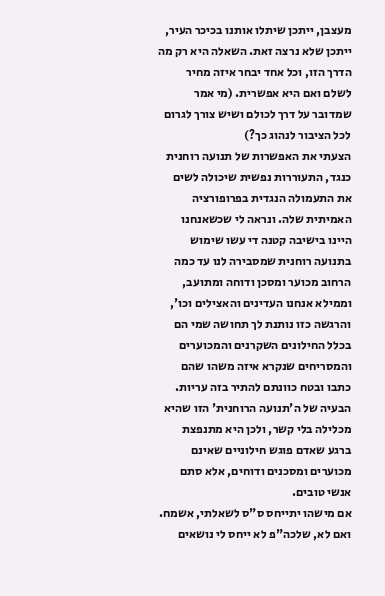מעצבן, ייתכן שיתלו אותנו בכיכר העיר, ייתכן שלא נרצה זאת. השאלה היא רק מה הדרך הזו, וכל אחד יבחר איזה מחיר לשלם ואם היא אפשרית. (מי אמר שמדובר על דרך לכולם ושיש צורך לגרום לכל הציבור לנהוג כך?)
הצעתי את האפשרות של תנועה רוחנית כנגד, התעוררות נפשית שיכולה לשים את התעמולה הנגדית בפרופורציה האמיתית שלה. ונראה לי שכשאנחנו היינו בישיבה קטנה די עשו שימוש בתנועה רוחנית שמסבירה לנו עד כמה הרחוב מכוער ומסכן ודוחה ומתועב, וממילא אנחנו העדינים והאצילים וכו', והרגשה כזו נותנת לך תחושה שמי הם בכלל החילונים השקרנים והמכוערים והמסריחים שנקרא איזה משהו שהם כתבו ובטח כוונתם להתיר בזה עריות. הבעיה של ה'תנועה הרוחנית' הזו שהיא מכלילה בלי קשר, ולכן היא מתנפצת ברגע שאדם פוגש חילוניים שאינם מכוערים ומסכנים ודוחים, אלא סתם אנשי טובים.
אם מישהו יתייחס ס"ס לשאלתי, אשמח. ואם לא, שלכה"פ לא ייחס לי נושאים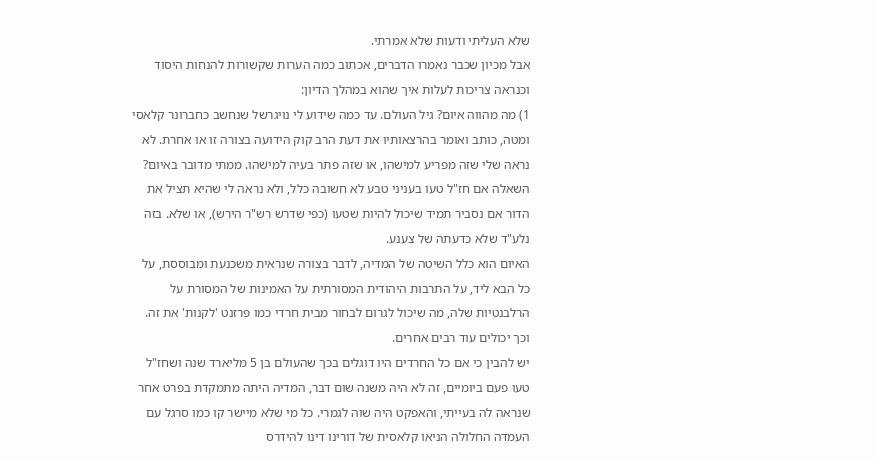שלא העליתי ודעות שלא אמרתי.
אבל מכיון שכבר נאמרו הדברים, אכתוב כמה הערות שקשורות להנחות היסוד וכנראה צריכות לעלות איך שהוא במהלך הדיון:
1) מה מהווה איום? גיל העולם. עד כמה שידוע לי נויגרשל שנחשב כחברונר קלאסי ומטה, כותב ואומר בהרצאותיו את דעת הרב קוק הידועה בצורה זו או אחרת. לא נראה שלי שזה מפריע למישהו, או שזה פתר בעיה למישהו. ממתי מדובר באיום?
השאלה אם חז"ל טעו בעניני טבע לא חשובה כלל, ולא נראה לי שהיא תציל את הדור אם נסביר תמיד שיכול להיות שטעו (כפי שדרש רש"ר הירש), או שלא. בזה נלע"ד שלא כדעתה של צענע.
האיום הוא כלל השיטה של המדיה, לדבר בצורה שנראית משכנעת ומבוססת, על כל הבא ליד, על התרבות היהודית המסורתית על האמינות של המסורת על הרלבנטיות שלה, מה שיכול לגרום לבחור מבית חרדי כמו פרזנט 'לקנות' את זה. וכך יכולים עוד רבים אחרים.
יש להבין כי אם כל החרדים היו דוגלים בכך שהעולם בן 5 מליארד שנה ושחז"ל טעו פעם ביומיים, זה לא היה משנה שום דבר, המדיה היתה מתמקדת בפרט אחר שנראה לה בעייתי, והאפקט היה שוה לגמרי. כל מי שלא מיישר קו כמו סרגל עם העמדה החלולה הניאו קלאסית של דורינו דינו להידרס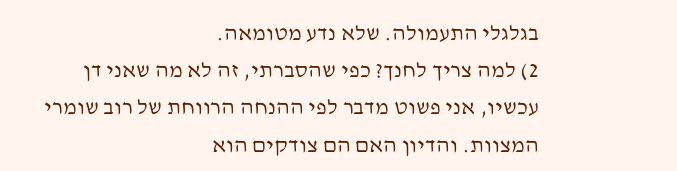בגלגלי התעמולה. שלא נדע מטומאה.
2) למה צריך לחנך? כפי שהסברתי, זה לא מה שאני דן עכשיו, אני פשוט מדבר לפי ההנחה הרווחת של רוב שומרי המצוות. והדיון האם הם צודקים הוא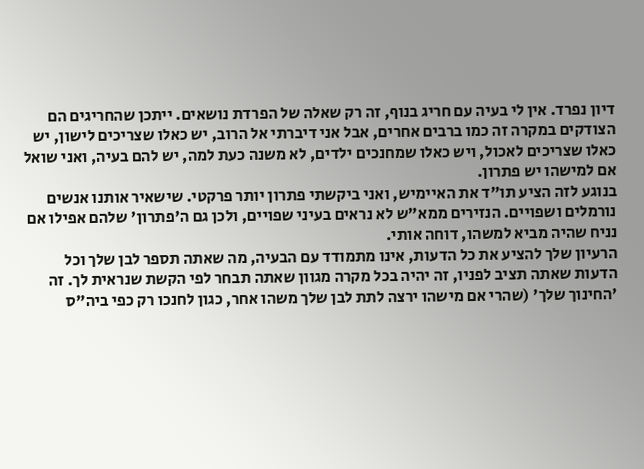דיון נפרד. אין לי בעיה עם חריג בנוף, זה רק שאלה של הפרדת נושאים. ייתכן שהחריגים הם הצודקים במקרה זה כמו ברבים אחרים, אבל אני דיברתי אל הרוב, יש כאלו שצריכים לישון, יש כאלו שצריכים לאכול, ויש כאלו שמחנכים ילדים, לא משנה כעת למה, יש להם בעיה, ואני שואל אם למישהו יש פתרון.
בנוגע לזה הציע תו"ד את האיימיש, ואני ביקשתי פתרון יותר פרקטי. שישאיר אותנו אנשים נורמלים ושפויים. הנזירים ממא"ש לא נראים בעיני שפויים, ולכן גם ה'פתרון' שלהם אפילו אם נניח שהיה מביא למשהו, דוחה אותי.
הרעיון שלך להציע את כל הדעות, אינו מתמודד עם הבעיה, מה שאתה תספר לבן שלך וכל הדעות שאתה תציב לפניו, זה יהיה בכל מקרה מגוון שאתה תבחר לפי הקשת שנראית לך. זה 'החינוך שלך' (שהרי אם מישהו ירצה לתת לבן שלך משהו אחר, כגון לחנכו רק כפי ביה"ס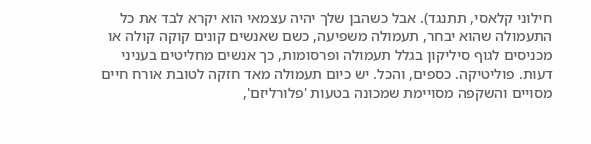חילוני קלאסי, תתנגד). אבל כשהבן שלך יהיה עצמאי הוא יקרא לבד את כל התעמולה שהוא יבחר, תעמולה משפיעה, כשם שאנשים קונים קוקה קולה או מכניסים לגוף סיליקון בגלל תעמולה ופרסומות, כך אנשים מחליטים בעניני דעות. פוליטיקה. כספים, והכל. יש כיום תעמולה מאד חזקה לטובת אורח חיים מסויים והשקפה מסויימת שמכונה בטעות 'פלורליזם',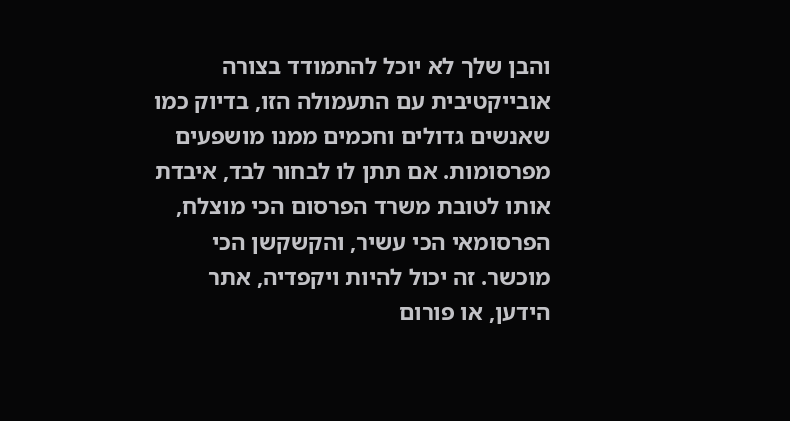והבן שלך לא יוכל להתמודד בצורה אובייקטיבית עם התעמולה הזו, בדיוק כמו שאנשים גדולים וחכמים ממנו מושפעים מפרסומות. אם תתן לו לבחור לבד, איבדת אותו לטובת משרד הפרסום הכי מוצלח, הפרסומאי הכי עשיר, והקשקשן הכי מוכשר. זה יכול להיות ויקפדיה, אתר הידען, או פורום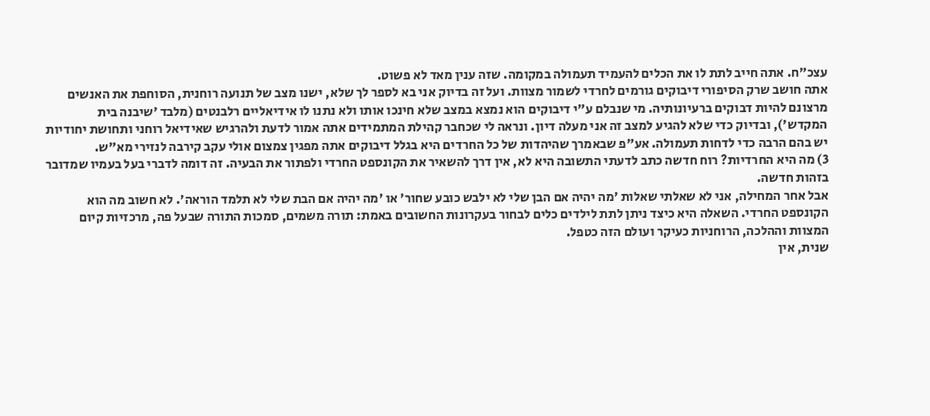עצכ"ח. אתה חייב לתת לו את הכלים להעמיד תעמולה במקומה. שזה ענין מאד לא פשוט.
אתה חושב שרק הסיפורי דיבוקים גורמים לחרדי לשמור מצוות. ועל זה בדיוק אני בא לספר לך שלא, ישנו מצב של תנועה רוחנית, הסוחפת את האנשים מרצונם להיות דבוקים ברעיונותיה. מי שנבלם ע"י דיבוקים הוא נמצא במצב שלא חינכו אותו ולא נתנו לו אידיאליים רלבנטים (מלבד 'שיבנה בית המקדש'), ובדיוק כדי שלא להגיע למצב זה אני מעלה דיון. ונראה לי שכחבר קהילת המתמידים אתה אמור לדעת ולהרגיש שאידיאל רוחני ותחושת יחודיות יש בהם הרבה כדי לדחות תעמולה. אע"פ שבאמרך שהיהדות של כל החרדים היא בגלל דיבוקים אתה מפגין צמצום אולי עקב קירבה לנזירי מא"ש.
3) מה היא החרדיות? רוח חדשה כתב לדעתי התשובה היא לא, אין דרך להשאיר את הקונספט החרדי ולפתור את הבעיה. זה דומה לדברי בעל בעמיו שמדובר בזהות חדשה.
אבל אחר המחילה, אני לא שאלתי שאלות 'מה יהיה אם הבן שלי לא ילבש כובע שחור' או 'מה יהיה אם הבת שלי לא תלמד הוראה'. לא חשוב מה הוא הקונספט החרדי. השאלה היא כיצד ניתן לתת לילדים כלים לבחור בעקרונות החשובים באמת: תורה משמים, סמכות התורה שבעל פה, מרכזיות קיום המצוות וההלכה, הרוחניות כעיקר ועולם הזה כטפל.
שנית, אין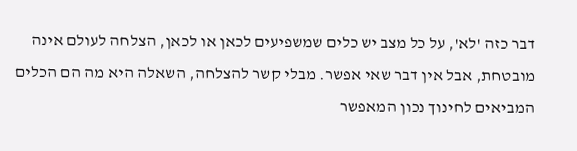דבר כזה 'לא', על כל מצב יש כלים שמשפיעים לכאן או לכאן, הצלחה לעולם אינה מובטחת, אבל אין דבר שאי אפשר. מבלי קשר להצלחה, השאלה היא מה הם הכלים המביאים לחינוך נכון המאפשר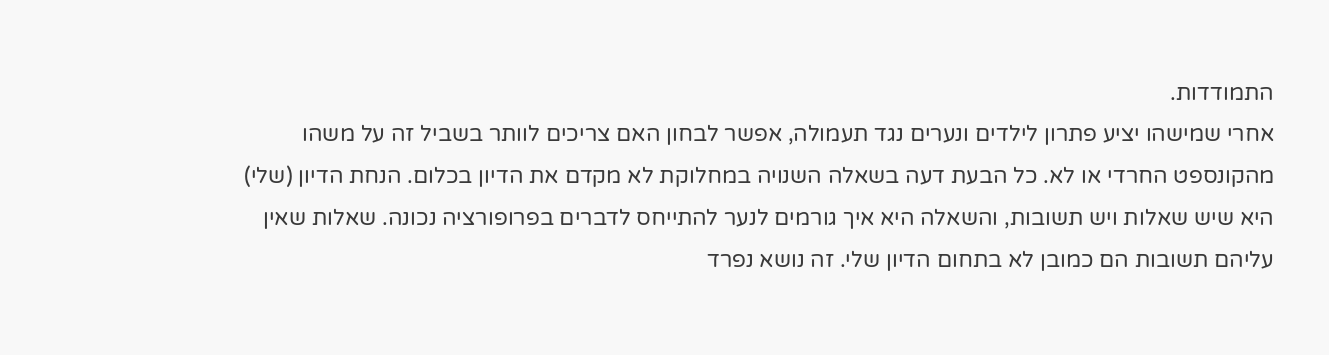התמודדות.
אחרי שמישהו יציע פתרון לילדים ונערים נגד תעמולה, אפשר לבחון האם צריכים לוותר בשביל זה על משהו מהקונספט החרדי או לא. כל הבעת דעה בשאלה השנויה במחלוקת לא מקדם את הדיון בכלום. הנחת הדיון (שלי) היא שיש שאלות ויש תשובות, והשאלה היא איך גורמים לנער להתייחס לדברים בפרופורציה נכונה. שאלות שאין עליהם תשובות הם כמובן לא בתחום הדיון שלי. זה נושא נפרד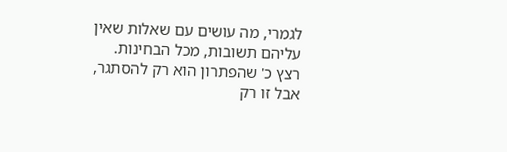לגמרי, מה עושים עם שאלות שאין עליהם תשובות, מכל הבחינות.
רצץ כ' שהפתרון הוא רק להסתגר, אבל זו רק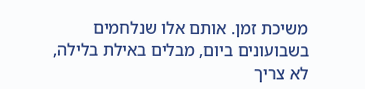משיכת זמן. אותם אלו שנלחמים בשבועונים ביום, מבלים באילת בלילה, לא צריך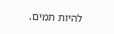להיות תמים.